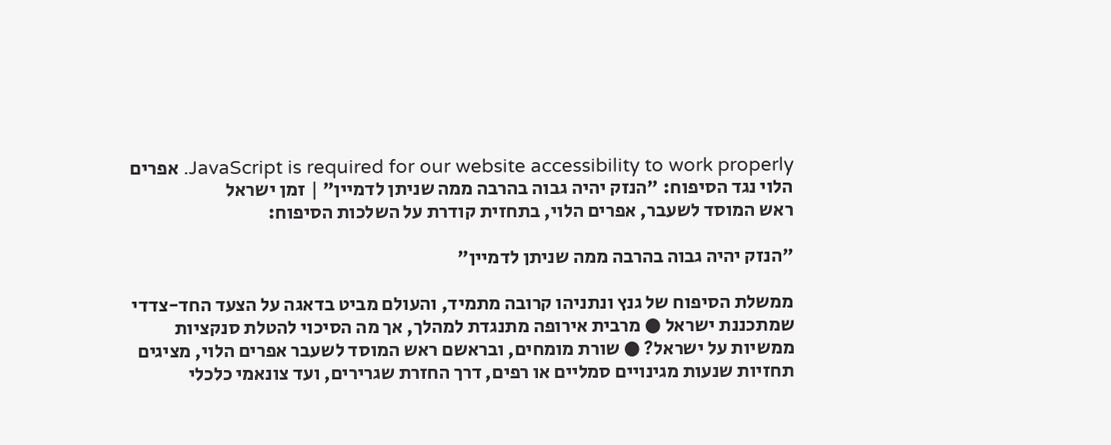JavaScript is required for our website accessibility to work properly. אפרים הלוי נגד הסיפוח: "הנזק יהיה גבוה בהרבה ממה שניתן לדמיין" | זמן ישראל
ראש המוסד לשעבר, אפרים הלוי, בתחזית קודרת על השלכות הסיפוח:

"הנזק יהיה גבוה בהרבה ממה שניתן לדמיין"

ממשלת הסיפוח של גנץ ונתניהו קרובה מתמיד, והעולם מביט בדאגה על הצעד החד-צדדי שמתכננת ישראל ● מרבית אירופה מתנגדת למהלך, אך מה הסיכוי להטלת סנקציות ממשיות על ישראל? ● שורת מומחים, ובראשם ראש המוסד לשעבר אפרים הלוי, מציגים תחזיות שנעות מגינויים סמליים או רפים, דרך החזרת שגרירים, ועד צונאמי כלכלי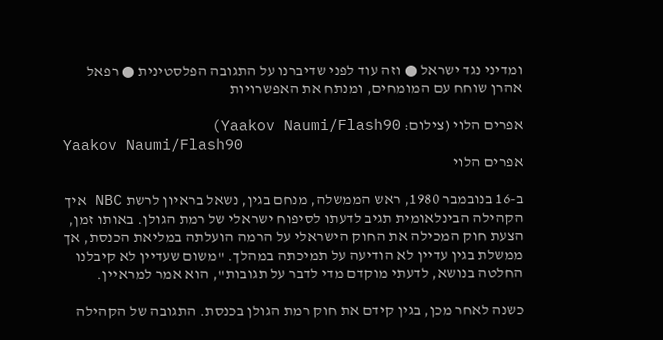ומדיני נגד ישראל ● וזה עוד לפני שדיברנו על התגובה הפלסטינית ● רפאל אהרן שוחח עם המומחים, ומנתח את האפשרויות

אפרים הלוי (צילום: Yaakov Naumi/Flash90)
Yaakov Naumi/Flash90
אפרים הלוי

ב-16 בנובמבר 1980, ראש הממשלה, מנחם בגין, נשאל בראיון לרשת NBC איך הקהילה הבינלאומית תגיב לדעתו לסיפוח ישראלי של רמת הגולן. באותו זמן, הצעת חוק המכילה את החוק הישראלי על הרמה הועלתה במליאת הכנסת, אך ממשלת בגין עדיין לא הודיעה על תמיכתה במהלך. "משום שעדיין לא קיבלנו החלטה בנושא, לדעתי מוקדם מדי לדבר על תגובות", הוא אמר למראיין.

כשנה לאחר מכן, בגין קידם את חוק רמת הגולן בכנסת. התגובה של הקהילה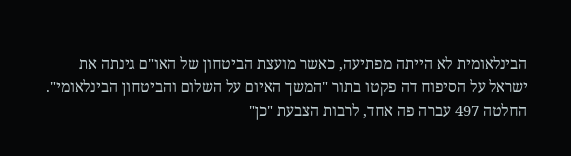הבינלאומית לא הייתה מפתיעה, כאשר מועצת הביטחון של האו"ם גינתה את ישראל על הסיפוח דה פקטו בתור "המשך האיום על השלום והביטחון הבינלאומי". החלטה 497 עברה פה אחד, לרבות הצבעת "כן"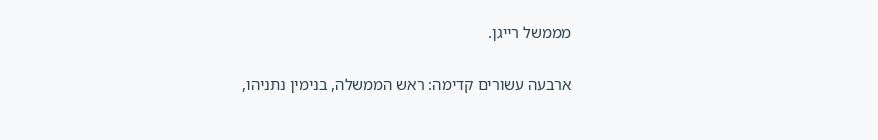מממשל רייגן.

ארבעה עשורים קדימה: ראש הממשלה, בנימין נתניהו,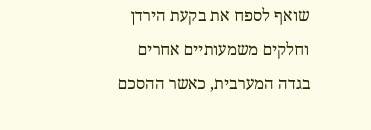שואף לספח את בקעת הירדן וחלקים משמעותיים אחרים בגדה המערבית, כאשר ההסכם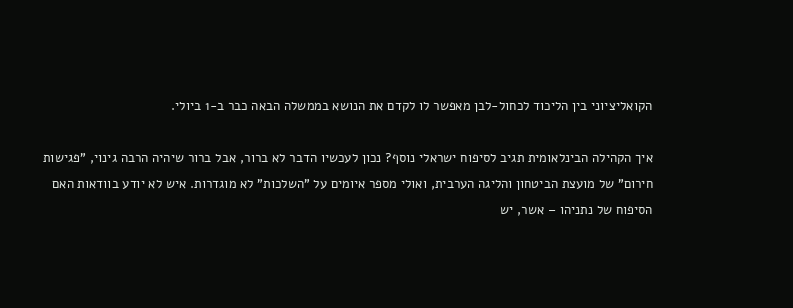הקואליציוני בין הליכוד לכחול-לבן מאפשר לו לקדם את הנושא בממשלה הבאה כבר ב-1 ביולי.

איך הקהילה הבינלאומית תגיב לסיפוח ישראלי נוסף? נכון לעכשיו הדבר לא ברור, אבל ברור שיהיה הרבה גינוי, "פגישות חירום" של מועצת הביטחון והליגה הערבית, ואולי מספר איומים על "השלכות" לא מוגדרות. איש לא יודע בוודאות האם הסיפוח של נתניהו – אשר, יש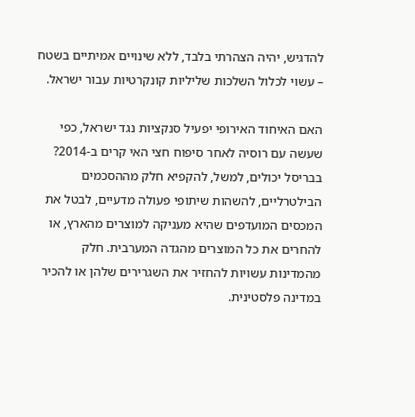להדגיש, יהיה הצהרתי בלבד, ללא שינויים אמיתיים בשטח – עשוי לכלול השלכות שליליות קונקרטיות עבור ישראל.

האם האיחוד האירופי יפעיל סנקציות נגד ישראל, כפי שעשה עם רוסיה לאחר סיפוח חצי האי קרים ב-2014? בבריסל יכולים, למשל, להקפיא חלק מההסכמים הבילטרליים, להשהות שיתופי פעולה מדעיים, לבטל את המכסים המועדפים שהיא מעניקה למוצרים מהארץ, או להחרים את כל המוצרים מהגדה המערבית. חלק מהמדינות עשויות להחזיר את השגרירים שלהן או להכיר במדינה פלסטינית.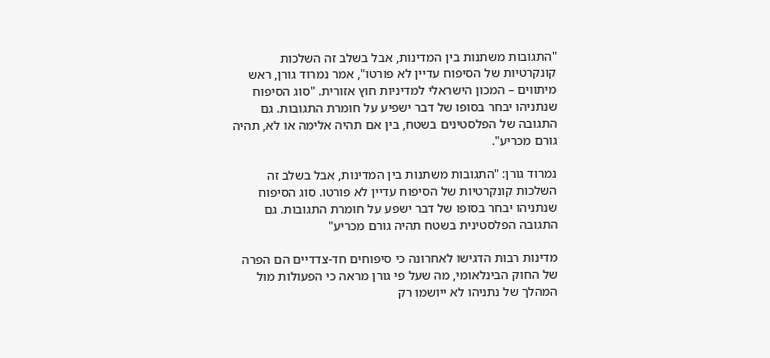"התגובות משתנות בין המדינות, אבל בשלב זה השלכות קונקרטיות של הסיפוח עדיין לא פורטו", אמר נמרוד גורן, ראש מיתווים – המכון הישראלי למדיניות חוץ אזורית. "סוג הסיפוח שנתניהו יבחר בסופו של דבר ישפיע על חומרת התגובות. גם התגובה של הפלסטינים בשטח, בין אם תהיה אלימה או לא, תהיה גורם מכריע".

נמרוד גורן: "התגובות משתנות בין המדינות, אבל בשלב זה השלכות קונקרטיות של הסיפוח עדיין לא פורטו. סוג הסיפוח שנתניהו יבחר בסופו של דבר ישפע על חומרת התגובות. גם התגובה הפלסטינית בשטח תהיה גורם מכריע"

מדינות רבות הדגישו לאחרונה כי סיפוחים חד-צדדיים הם הפרה של החוק הבינלאומי, מה שעל פי גורן מראה כי הפעולות מול המהלך של נתניהו לא ייושמו רק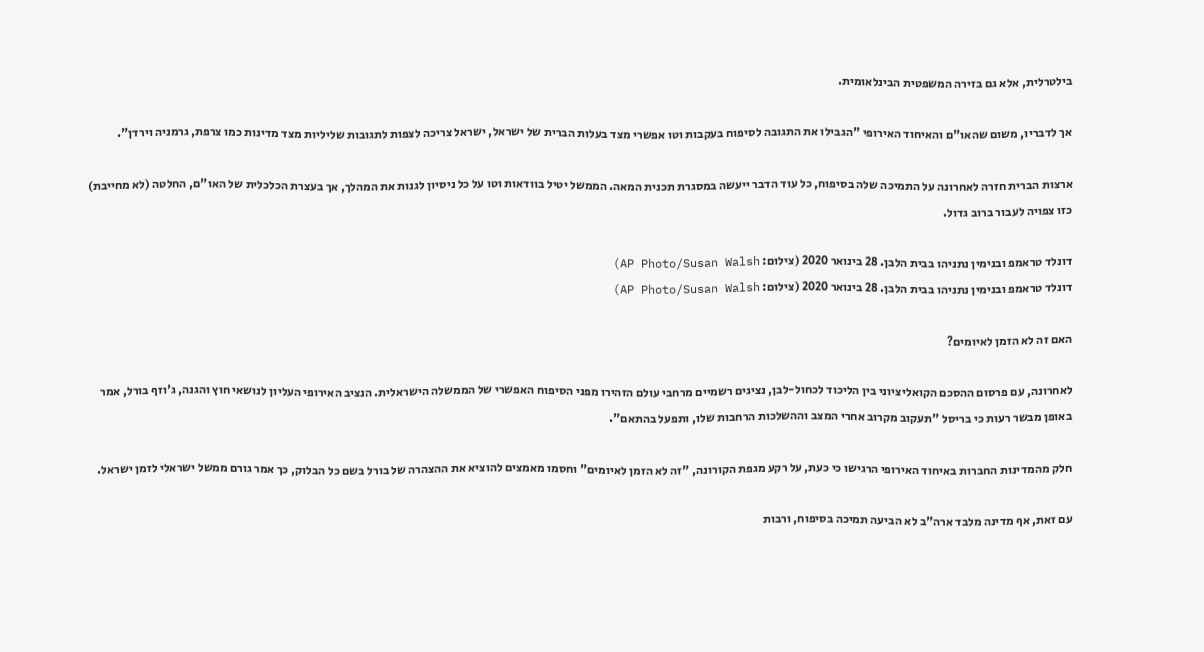בילטרלית, אלא גם בזירה המשפטית הבינלאומית.

אך לדבריו, משום שהאו"ם והאיחוד האירופי "הגבילו את התגובה לסיפוח בעקבות וטו אפשרי מצד בעלות הברית של ישראל, ישראל צריכה לצפות לתגובות שליליות מצד מדינות כמו צרפת, גרמניה וירדן".

ארצות הברית חזרה לאחרונה על התמיכה שלה בסיפוח, כל עוד הדבר ייעשה במסגרת תכנית המאה. הממשל יטיל בוודאות וטו על כל ניסיון לגנות את המהלך, אך בעצרת הכלכלית של האו"ם, החלטה (לא מחייבת) כזו צפויה לעבור ברוב גדול.

דונלד טראמפ ובנימין נתניהו בבית הלבן. 28 בינואר 2020 (צילום: AP Photo/Susan Walsh)
דונלד טראמפ ובנימין נתניהו בבית הלבן. 28 בינואר 2020 (צילום: AP Photo/Susan Walsh)

האם זה לא הזמן לאיומים?

לאחרונה, עם פרסום ההסכם הקואליציוני בין הליכוד לכחול-לבן, נציגים רשמיים מרחבי עולם הזהירו מפני הסיפוח האפשרי של הממשלה הישראלית. הנציב האירופי העליון לנושאי חוץ והגנה, ג'וזף בורל, אמר באופן מבשר רעות כי בריסל "תעקוב מקרוב אחרי המצב וההשלכות הרחבות שלו, ותפעל בהתאם".

חלק מהמדינות החברות באיחוד האירופי הרגישו כי כעת, על רקע מגפת הקורונה, "זה לא הזמן לאיומים" וחסמו מאמצים להוציא את ההצהרה של בורל בשם כל הבלוק, כך אמר גורם ממשל ישראלי לזמן ישראל.

עם זאת, אף מדינה מלבד ארה"ב לא הביעה תמיכה בסיפוח, ורבות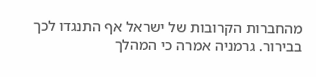מהחברות הקרובות של ישראל אף התנגדו לכך בבירור. גרמניה אמרה כי המהלך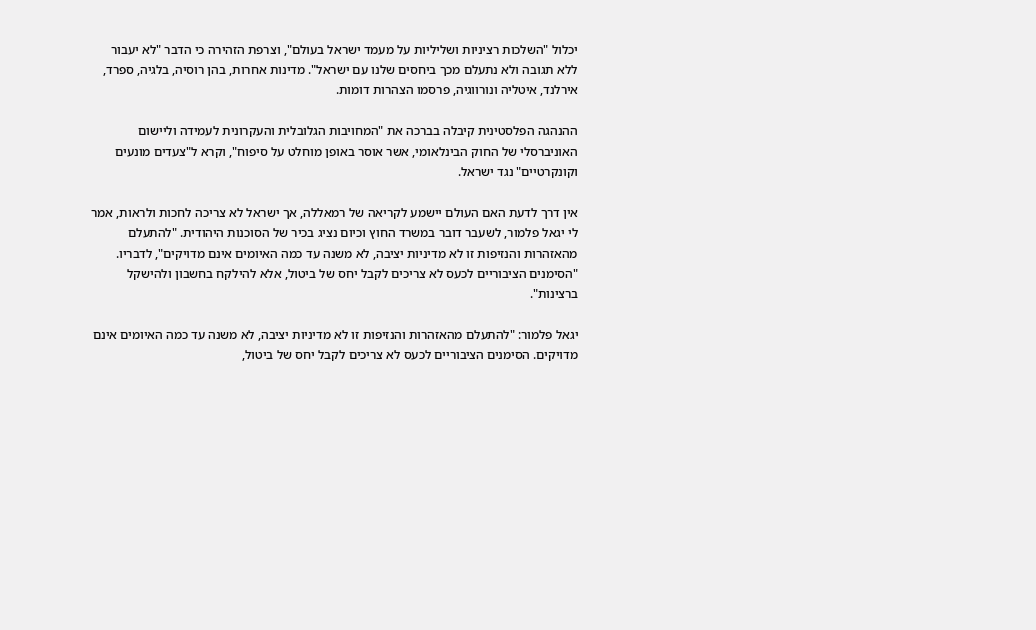יכלול "השלכות רציניות ושליליות על מעמד ישראל בעולם", וצרפת הזהירה כי הדבר "לא יעבור ללא תגובה ולא נתעלם מכך ביחסים שלנו עם ישראל". מדינות אחרות, בהן רוסיה, בלגיה, ספרד, אירלנד, איטליה ונורווגיה, פרסמו הצהרות דומות.

ההנהגה הפלסטינית קיבלה בברכה את "המחויבות הגלובלית והעקרונית לעמידה וליישום האוניברסלי של החוק הבינלאומי, אשר אוסר באופן מוחלט על סיפוח", וקרא ל"צעדים מונעים וקונקרטיים" נגד ישראל.

אין דרך לדעת האם העולם יישמע לקריאה של רמאללה, אך ישראל לא צריכה לחכות ולראות, אמר לי יגאל פלמור, לשעבר דובר במשרד החוץ וכיום נציג בכיר של הסוכנות היהודית. "להתעלם מהאזהרות והנזיפות זו לא מדיניות יציבה, לא משנה עד כמה האיומים אינם מדויקים", לדבריו. "הסימנים הציבוריים לכעס לא צריכים לקבל יחס של ביטול, אלא להילקח בחשבון ולהישקל ברצינות".

יגאל פלמור: "להתעלם מהאזהרות והנזיפות זו לא מדיניות יציבה, לא משנה עד כמה האיומים אינם מדויקים. הסימנים הציבוריים לכעס לא צריכים לקבל יחס של ביטול,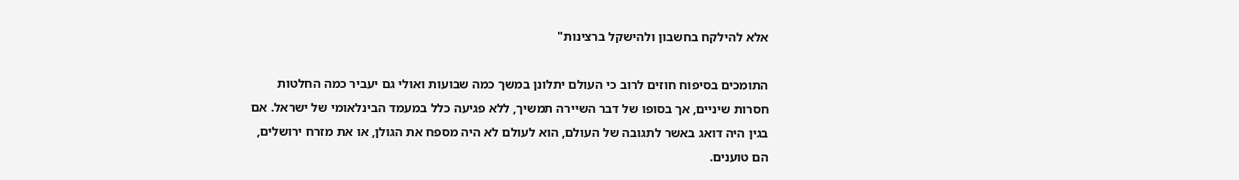אלא להילקח בחשבון ולהישקל ברצינות"

התומכים בסיפוח חוזים לרוב כי העולם יתלונן במשך כמה שבועות ואולי גם יעביר כמה החלטות חסרות שיניים, אך בסופו של דבר השיירה תמשיך, ללא פגיעה כלל במעמד הבינלאומי של ישראל. אם בגין היה דואג באשר לתגובה של העולם, הוא לעולם לא היה מספח את הגולן, או את מזרח ירושלים, הם טוענים.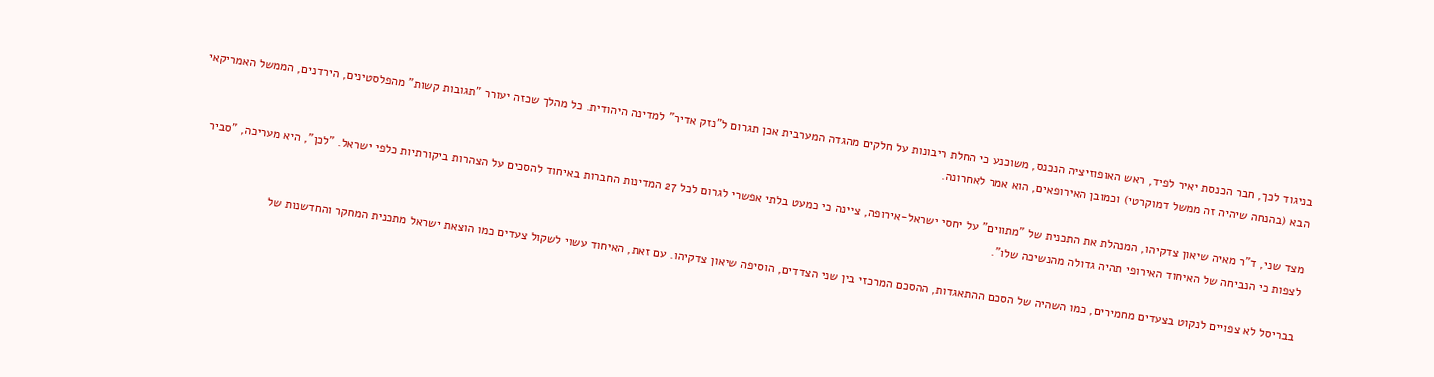בניגוד לכך, חבר הכנסת יאיר לפיד, ראש האופוזיציה הנכנס, משוכנע כי החלת ריבונות על חלקים מהגדה המערבית אכן תגרום ל"נזק אדיר" למדינה היהודית. כל מהלך שכזה יעורר "תגובות קשות" מהפלסטינים, הירדנים, הממשל האמריקאי הבא (בהנחה שיהיה זה ממשל דמוקרטי) וכמובן האירופאים, הוא אמר לאחרונה.

מצד שני, ד"ר מאיה שיאון צדקיהו, המנהלת את התכנית של "מתווים" על יחסי ישראל-אירופה, ציינה כי כמעט בלתי אפשרי לגרום לכל 27 המדינות החברות באיחוד להסכים על הצהרות ביקורתיות כלפי ישראל. "לכן", היא מעריכה, "סביר לצפות כי הנביחה של האיחוד האירופי תהיה גדולה מהנשיכה שלו".

בבריסל לא צפויים לנקוט בצעדים מחמירים, כמו השהיה של הסכם ההתאגדות, ההסכם המרכזי בין שני הצדדים, הוסיפה שיאון צדקיהו. עם זאת, האיחוד עשוי לשקול צעדים כמו הוצאת ישראל מתכנית המחקר והחדשנות של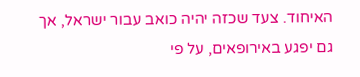האיחוד. צעד שכזה יהיה כואב עבור ישראל, אך גם יפגע באירופאים, על פי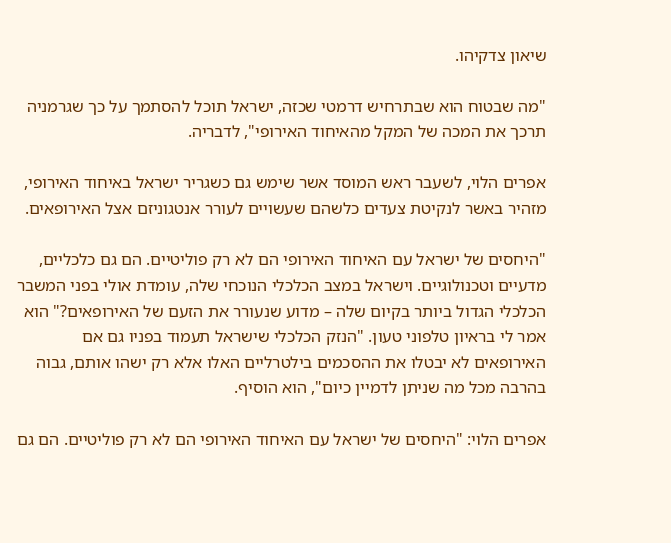שיאון צדקיהו.

"מה שבטוח הוא שבתרחיש דרמטי שכזה, ישראל תוכל להסתמך על כך שגרמניה תרכך את המכה של המקל מהאיחוד האירופי", לדבריה.

אפרים הלוי, לשעבר ראש המוסד אשר שימש גם כשגריר ישראל באיחוד האירופי, מזהיר באשר לנקיטת צעדים כלשהם שעשויים לעורר אנטגוניזם אצל האירופאים.

"היחסים של ישראל עם האיחוד האירופי הם לא רק פוליטיים. הם גם כלכליים, מדעיים וטכנולוגיים. וישראל במצב הכלכלי הנוכחי שלה, עומדת אולי בפני המשבר הכלכלי הגדול ביותר בקיום שלה – מדוע שנעורר את הזעם של האירופאים?" הוא אמר לי בראיון טלפוני טעון. "הנזק הכלכלי שישראל תעמוד בפניו גם אם האירופאים לא יבטלו את ההסכמים בילטרליים האלו אלא רק ישהו אותם, גבוה בהרבה מכל מה שניתן לדמיין כיום", הוא הוסיף.

אפרים הלוי: "היחסים של ישראל עם האיחוד האירופי הם לא רק פוליטיים. הם גם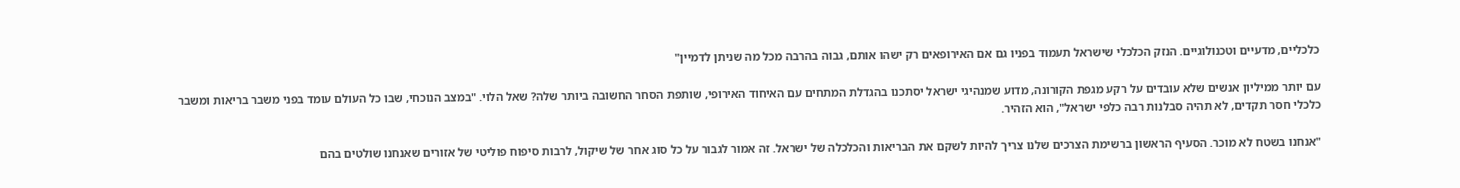כלכליים, מדעיים וטכנולוגיים. הנזק הכלכלי שישראל תעמוד בפניו גם אם האירופאים רק ישהו אותם, גבוה בהרבה מכל מה שניתן לדמיין"

עם יותר ממיליון אנשים שלא עובדים על רקע מגפת הקורונה, מדוע שמנהיגי ישראל יסתכנו בהגדלת המתחים עם האיחוד האירופי, שותפת הסחר החשובה ביותר שלה? שאל הלוי. "במצב הנוכחי, שבו כל העולם עומד בפני משבר בריאות ומשבר כלכלי חסר תקדים, לא תהיה סבלנות רבה כלפי ישראל", הוא הזהיר.

"אנחנו בשטח לא מוכר. הסעיף הראשון ברשימת הצרכים שלנו צריך להיות לשקם את הבריאות והכלכלה של ישראל. זה אמור לגבור על כל סוג אחר של שיקול, לרבות סיפוח פוליטי של אזורים שאנחנו שולטים בהם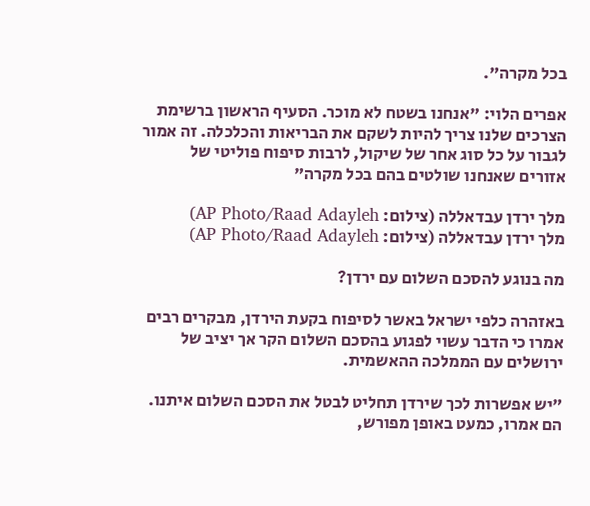בכל מקרה".

אפרים הלוי: "אנחנו בשטח לא מוכר. הסעיף הראשון ברשימת הצרכים שלנו צריך להיות לשקם את הבריאות והכלכלה. זה אמור לגבור על כל סוג אחר של שיקול, לרבות סיפוח פוליטי של אזורים שאנחנו שולטים בהם בכל מקרה"

מלך ירדן עבדאללה (צילום: AP Photo/Raad Adayleh)
מלך ירדן עבדאללה (צילום: AP Photo/Raad Adayleh)

מה בנוגע להסכם השלום עם ירדן?

באזהרה כלפי ישראל באשר לסיפוח בקעת הירדן, מבקרים רבים אמרו כי הדבר עשוי לפגוע בהסכם השלום הקר אך יציב של ירושלים עם הממלכה ההאשמית.

"יש אפשרות לכך שירדן תחליט לבטל את הסכם השלום איתנו. הם אמרו, כמעט באופן מפורש,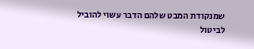שמנקודת המבט שלהם הדבר עשוי להוביל לביטול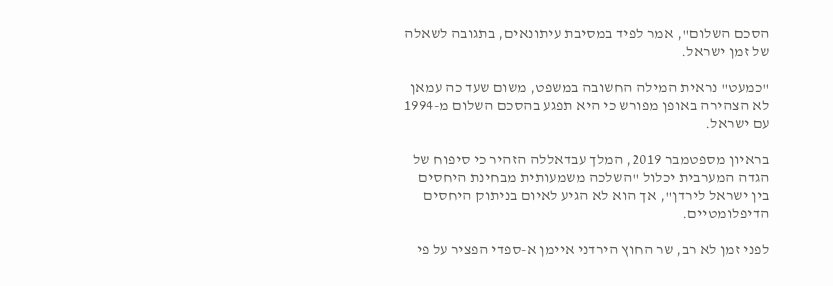הסכם השלום", אמר לפיד במסיבת עיתונאים, בתגובה לשאלה של זמן ישראל.

"כמעט" נראית המילה החשובה במשפט, משום שעד כה עמאן לא הצהירה באופן מפורש כי היא תפגע בהסכם השלום מ-1994 עם ישראל.

בראיון מספטמבר 2019, המלך עבדאללה הזהיר כי סיפוח של הגדה המערבית יכלול "השלכה משמעותית מבחינת היחסים בין ישראל לירדן", אך הוא לא הגיע לאיום בניתוק היחסים הדיפלומטיים.

לפני זמן לא רב, שר החוץ הירדני איימן א-ספדי הפציר על פי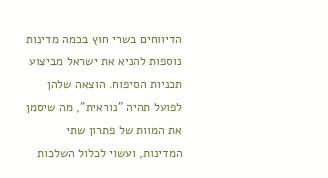הדיווחים בשרי חוץ בכמה מדינות נוספות להניא את ישראל מביצוע תכניות הסיפוח. הוצאה שלהן לפועל תהיה "נוראית", מה שיסמן את המוות של פתרון שתי המדינות, ועשוי לכלול השלכות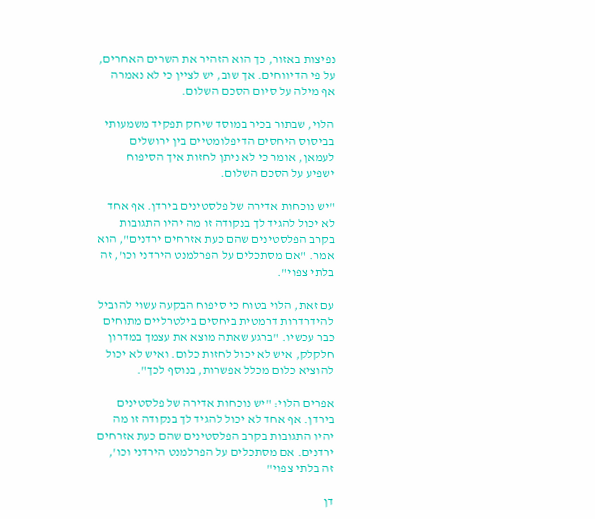נפיצות באזור, כך הוא הזהיר את השרים האחרים, על פי הדיווחים. אך שוב, יש לציין כי לא נאמרה אף מילה על סיום הסכם השלום.

הלוי, שבתור בכיר במוסד שיחק תפקיד משמעותי בביסוס היחסים הדיפלומטיים בין ירושלים לעמאן, אומר כי לא ניתן לחזות איך הסיפוח ישפיע על הסכם השלום.

"יש נוכחות אדירה של פלסטינים בירדן. אף אחד לא יכול להגיד לך בנקודה זו מה יהיו התגובות בקרב הפלסטינים שהם כעת אזרחים ירדנים", הוא אמר. "אם מסתכלים על הפרלמנט הירדני וכו', זה בלתי צפוי".

עם זאת, הלוי בטוח כי סיפוח הבקעה עשוי להוביל להידרדרות דרמטית ביחסים בילטרליים מתוחים כבר עכשיו. "ברגע שאתה מוצא את עצמך במדרון חלקלק, איש לא יכול לחזות כלום. ואיש לא יכול להוציא כלום מכלל אפשרות, בנוסף לכך".

אפרים הלוי: "יש נוכחות אדירה של פלסטינים בירדן. אף אחד לא יכול להגיד לך בנקודה זו מה יהיו התגובות בקרב הפלסטינים שהם כעת אזרחים ירדנים. אם מסתכלים על הפרלמנט הירדני וכו', זה בלתי צפוי"

דן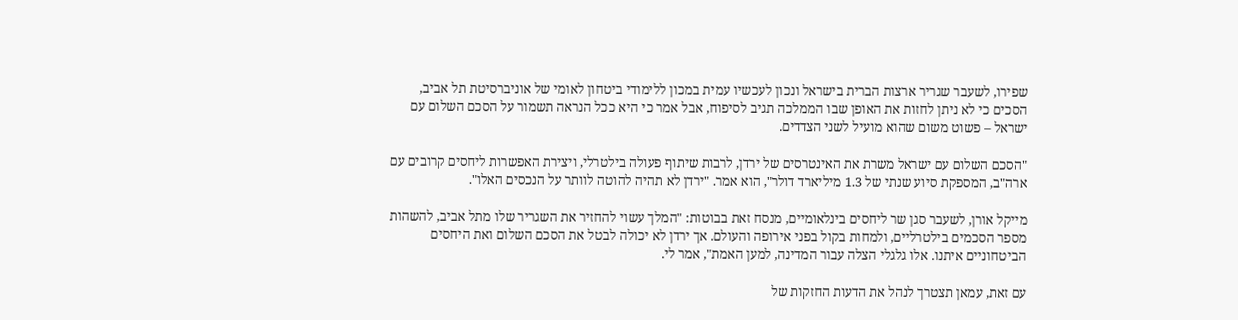שפירו, לשעבר שגריר ארצות הברית בישראל ונכון לעכשיו עמית במכון ללימודי ביטחון לאומי של אוניברסיטת תל אביב, הסכים כי לא ניתן לחזות את האופן שבו הממלכה תגיב לסיפוח, אבל אמר כי היא ככל הנראה תשמור על הסכם השלום עם ישראל – פשוט משום שהוא מועיל לשני הצדדים.

"הסכם השלום עם ישראל משרת את האינטרסים של ירדן, לרבות שיתוף פעולה בילטרלי, ויצירת האפשרות ליחסים קרובים עם ארה"ב, המספקת סיוע שנתי של 1.3 מיליארד דולר", הוא אמר. "ירדן לא תהיה להוטה לוותר על הנכסים האלו".

מייקל אורן, לשעבר סגן שר ליחסים בינלאומיים, מנסח זאת בבוטות: "המלך עשוי להחזיר את השגריר שלו מתל אביב, להשהות מספר הסכמים בילטרליים, ולמחות בקול בפני אירופה והעולם. אך ירדן לא יכולה לבטל את הסכם השלום ואת היחסים הביטחוניים איתנו. אלו גלגלי הצלה עבור המדינה, למען האמת", אמר לי.

עם זאת, עמאן תצטרך לנהל את הדעות החזקות של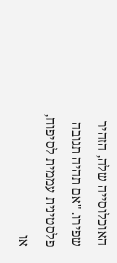האוכלוסייה שלה, הזהיר שפירו. "אם תהיה תגובה פלסטינית עממית לסיפוח, או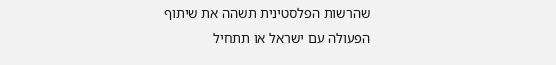שהרשות הפלסטינית תשהה את שיתוף הפעולה עם ישראל או תתחיל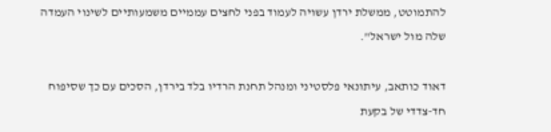להתמוטט, ממשלת ירדן עשויה לעמוד בפני לחצים עממיים משמעותיים לשינוי העמדה שלה מול ישראל".

דאוד כותאב, עיתונאי פלסטיני ומנהל תחנת הרדיו בלד בירדן, הסכים עם כך שסיפוח חד-צדדי של בקעת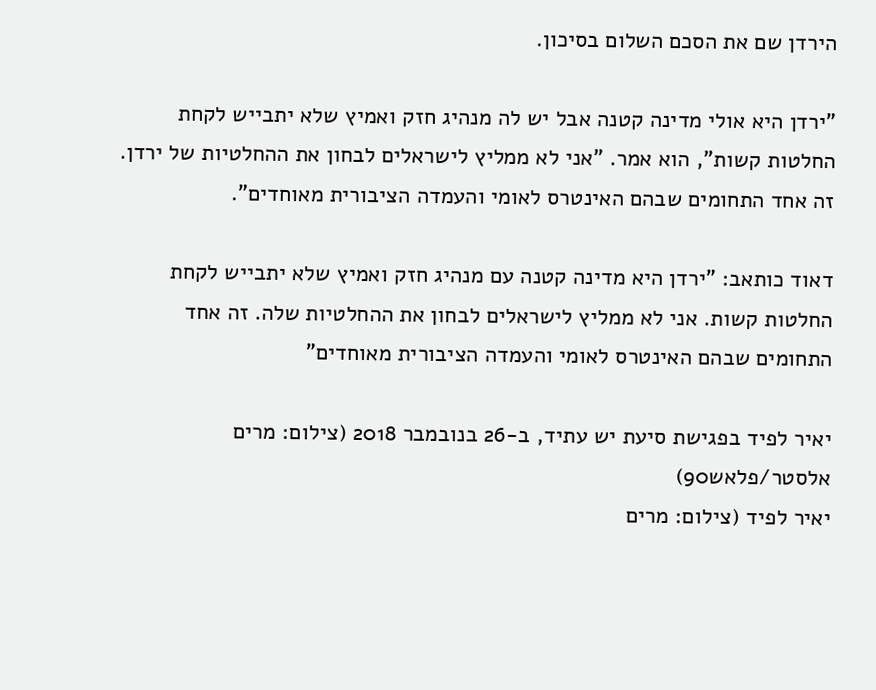הירדן שם את הסכם השלום בסיכון.

"ירדן היא אולי מדינה קטנה אבל יש לה מנהיג חזק ואמיץ שלא יתבייש לקחת החלטות קשות", הוא אמר. "אני לא ממליץ לישראלים לבחון את ההחלטיות של ירדן. זה אחד התחומים שבהם האינטרס לאומי והעמדה הציבורית מאוחדים".

דאוד כותאב: "ירדן היא מדינה קטנה עם מנהיג חזק ואמיץ שלא יתבייש לקחת החלטות קשות. אני לא ממליץ לישראלים לבחון את ההחלטיות שלה. זה אחד התחומים שבהם האינטרס לאומי והעמדה הציבורית מאוחדים"

יאיר לפיד בפגישת סיעת יש עתיד, ב-26 בנובמבר 2018 (צילום: מרים אלסטר/פלאש90)
יאיר לפיד (צילום: מרים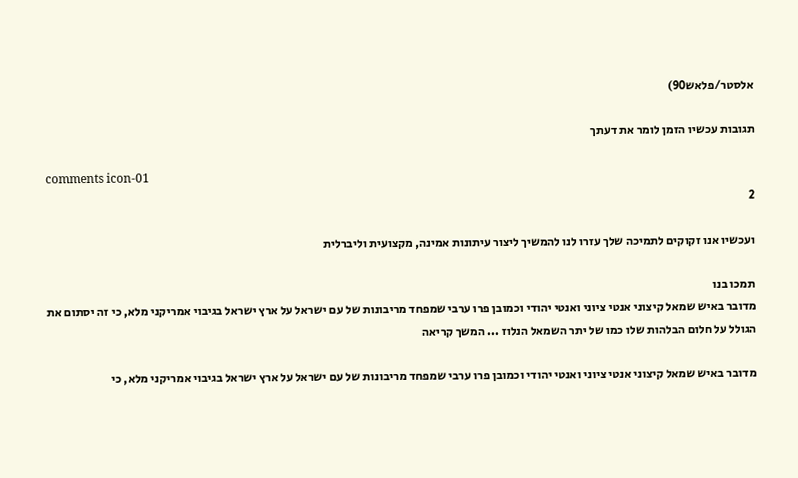אלסטר/פלאש90)

תגובות עכשיו הזמן לומר את דעתך

comments icon-01
2

ועכשיו אנו זקוקים לתמיכה שלך עזרו לנו להמשיך ליצור עיתונות אמינה, מקצועית וליברלית

תמכו בנו
מדובר באיש שמאל קיצוני אנטי ציוני ואנטי יהודי וכמובן פרו ערבי שמפחד מריבונות של עם ישראל על ארץ ישראל בגיבוי אמריקני מלא, כי זה יסתום את הגולל על חלום הבלהות שלו כמו של יתר השמאל הנלוז ... המשך קריאה

מדובר באיש שמאל קיצוני אנטי ציוני ואנטי יהודי וכמובן פרו ערבי שמפחד מריבונות של עם ישראל על ארץ ישראל בגיבוי אמריקני מלא, כי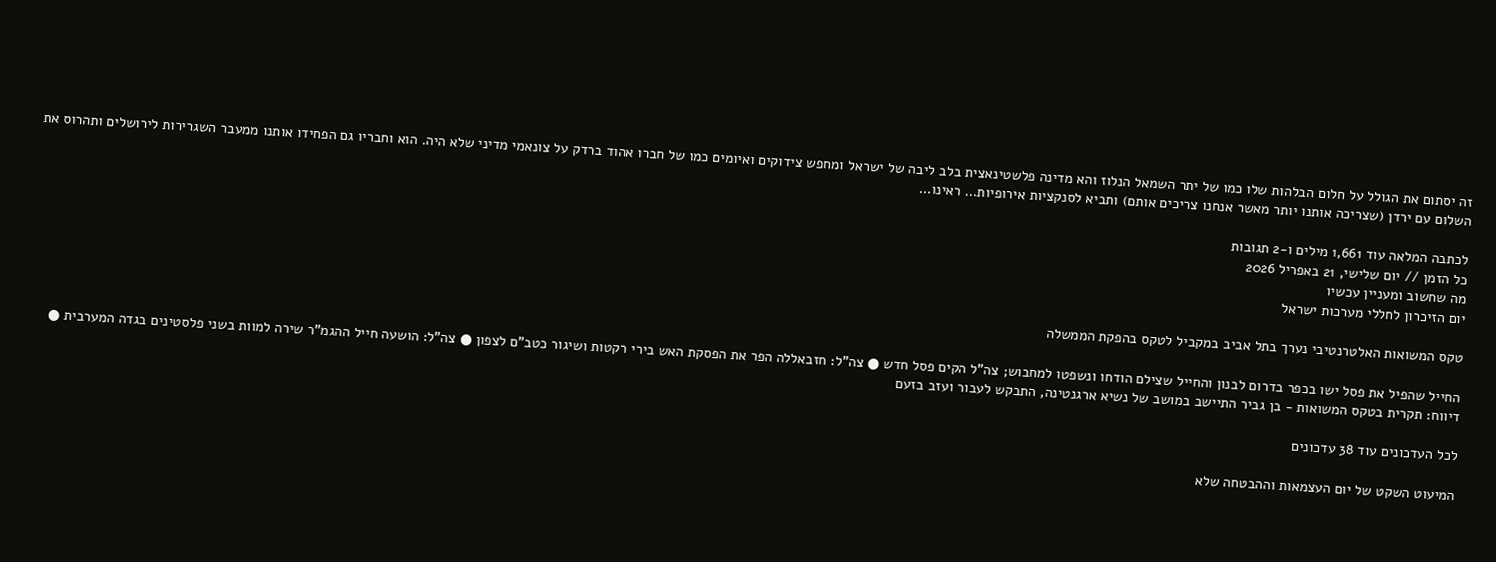זה יסתום את הגולל על חלום הבלהות שלו כמו של יתר השמאל הנלוז והא מדינה פלשטינאצית בלב ליבה של ישראל ומחפש צידוקים ואיומים כמו של חברו אהוד ברדק על צונאמי מדיני שלא היה. הוא וחבריו גם הפחידו אותנו ממעבר השגרירות לירושלים ותהרוס את השלום עם ירדן (שצריכה אותנו יותר מאשר אנחנו צריכים אותם) ותביא לסנקציות אירופיות… ראינו…

לכתבה המלאה עוד 1,661 מילים ו-2 תגובות
כל הזמן // יום שלישי, 21 באפריל 2026
מה שחשוב ומעניין עכשיו
יום הזיכרון לחללי מערכות ישראל

טקס המשואות האלטרנטיבי נערך בתל אביב במקביל לטקס בהפקת הממשלה

החייל שהפיל את פסל ישו בכפר בדרום לבנון והחייל שצילם הודחו ונשפטו למחבוש; צה"ל הקים פסל חדש ● צה"ל: חזבאללה הפר את הפסקת האש בירי רקטות ושיגור כטב"ם לצפון ● צה"ל: הושעה חייל ההגמ"ר שירה למוות בשני פלסטינים בגדה המערבית ● דיווח: תקרית בטקס המשואות - בן גביר התיישב במושב של נשיא ארגנטינה, התבקש לעבור ועזב בזעם

לכל העדכונים עוד 38 עדכונים

המיעוט השקט של יום העצמאות וההבטחה שלא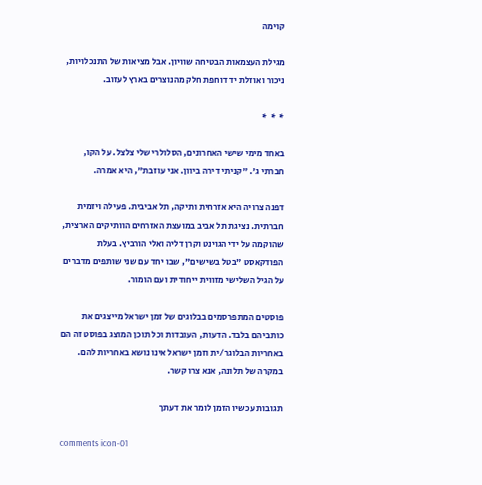קוימה

מגילת העצמאות הבטיחה שוויון. אבל מציאות של התנכלויות, ניכור ואוזלת יד דוחפת חלק מהנוצרים בארץ לעזוב.

*  *  *

באחד מימי שישי האחרונים, הסלולרי שלי צלצל. על הקו, חברתי ג'. "קניתי דירה ביוון. אני עוזבת", היא אמרה.

דפנה צרויה היא אזרחית ותיקה, תל אביבית. פעילה ויזמית חברתית. נציגת תל אביב במועצת האזרחים הוותיקים הארצית, שהוקמה על ידי הגוינט וקרן דליה ואלי הורביץ. בעלת הפודקאסט "בטל בשישים", שבו יחד עם שני שותפים מדברים על הגיל השלישי מזווית ייחודית ועם הומור.

פוסטים המתפרסמים בבלוגים של זמן ישראל מייצגים את כותביהם בלבד. הדעות, העובדות וכל תוכן המוצג בפוסט זה הם באחריות הבלוגר/ית וזמן ישראל אינו נושא באחריות להם. במקרה של תלונה, אנא צרו קשר.

תגובות עכשיו הזמן לומר את דעתך

comments icon-01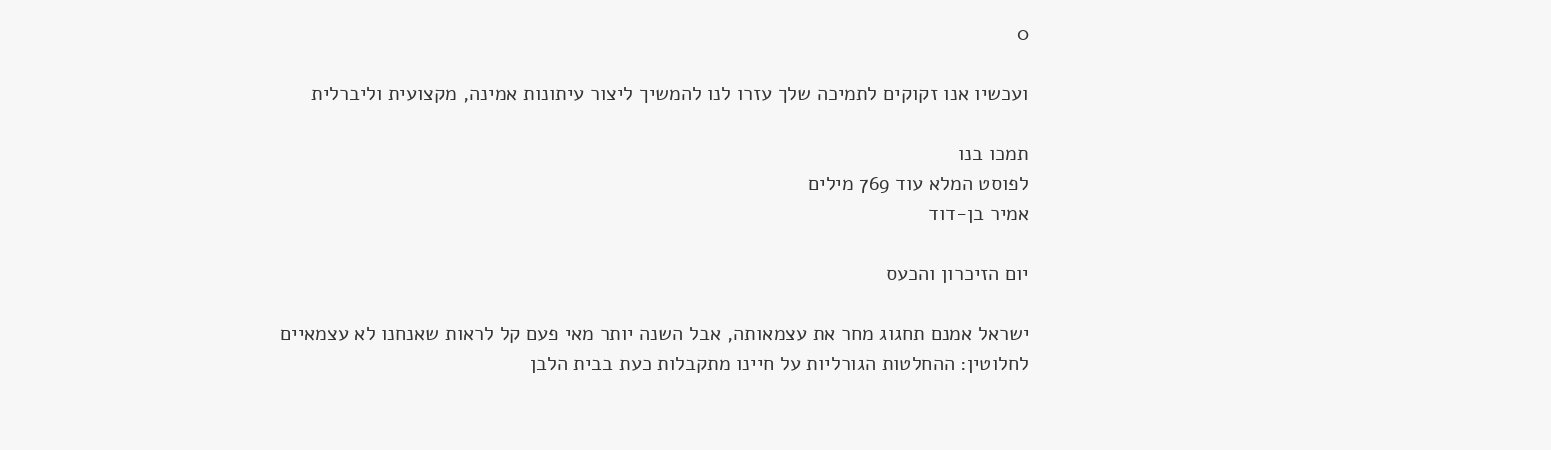0

ועכשיו אנו זקוקים לתמיכה שלך עזרו לנו להמשיך ליצור עיתונות אמינה, מקצועית וליברלית

תמכו בנו
לפוסט המלא עוד 769 מילים
אמיר בן-דוד

יום הזיכרון והכעס

ישראל אמנם תחגוג מחר את עצמאותה, אבל השנה יותר מאי פעם קל לראות שאנחנו לא עצמאיים לחלוטין: ההחלטות הגורליות על חיינו מתקבלות כעת בבית הלבן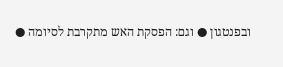ובפנטגון ● וגם: הפסקת האש מתקרבת לסיומה ●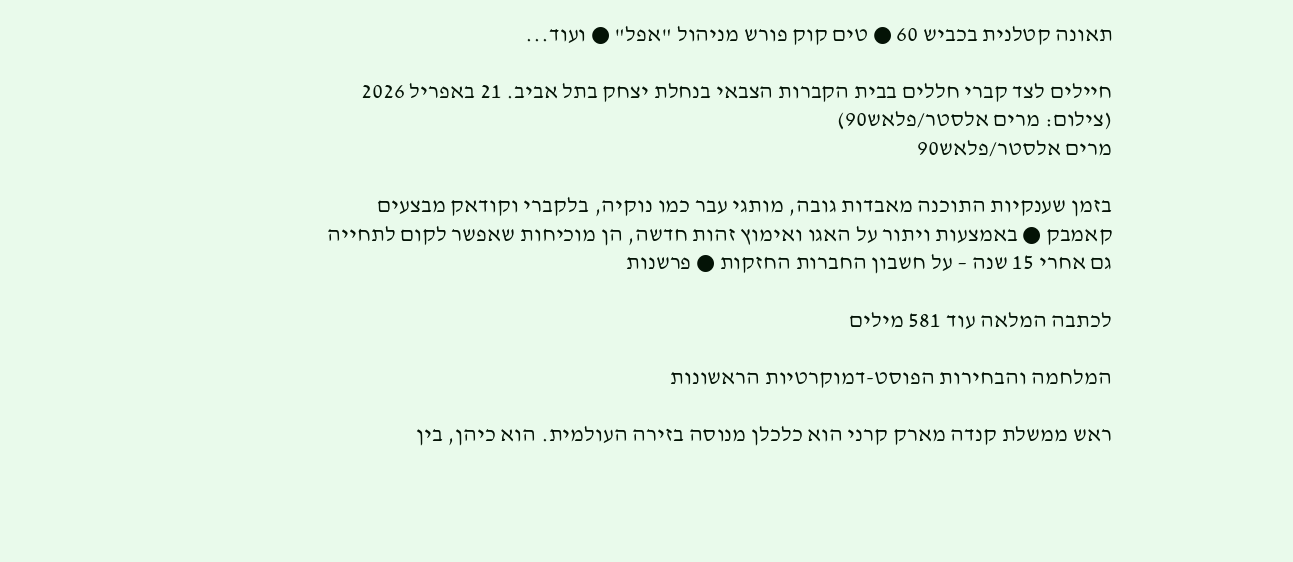תאונה קטלנית בכביש 60 ● טים קוק פורש מניהול "אפל" ● ועוד...

חיילים לצד קברי חללים בבית הקברות הצבאי בנחלת יצחק בתל אביב. 21 באפריל 2026 (צילום: מרים אלסטר/פלאש90)
מרים אלסטר/פלאש90

בזמן שענקיות התוכנה מאבדות גובה, מותגי עבר כמו נוקיה, בלקברי וקודאק מבצעים קאמבק ● באמצעות ויתור על האגו ואימוץ זהות חדשה, הן מוכיחות שאפשר לקום לתחייה גם אחרי 15 שנה – על חשבון החברות החזקות ● פרשנות

לכתבה המלאה עוד 581 מילים

המלחמה והבחירות הפוסט-דמוקרטיות הראשונות

ראש ממשלת קנדה מארק קרני הוא כלכלן מנוסה בזירה העולמית. הוא כיהן, בין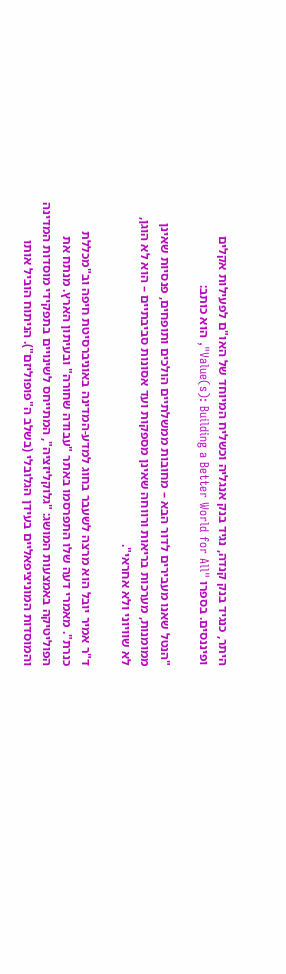היתר, כנגיד בנק קנדה, נגיד בנק אנגליה וכשליח המיוחד של האו"ם לפעילות אקלים ופיננסים. בספרו "Value(s): Building a Better World for All", הוא כותב:

"הנטל שאנו מעבירים לדור הבא – מחובות ממשלתיים הולכים ותופחים, פנסיות שאינן ממומנות, מערכות בריאות ורווחה שאינן מספקות ועד אסונות סביבתיים – הוא לא הוגן, לא שוויוני ולא אחראי".

ד"ר אמיר יובל הוא מרצה לשעבר בחוג למדע-המדינה באוניברסיטת חיפה וב"מכללת כנרת". מאמרי דעה שלו התפרסמו באתר "עבודה שחורה" ובעיתון הארץ. מנתח את הפוליטיקה באמצעות המושג: "גלוקליזציה", המתייחס לשינויים בתפקידי מוסדות המדינה והמוסדות המוניציפאליים בעידן הגלובלי (בשלב ה"פופוליזם"). הניתוח הוביל אותו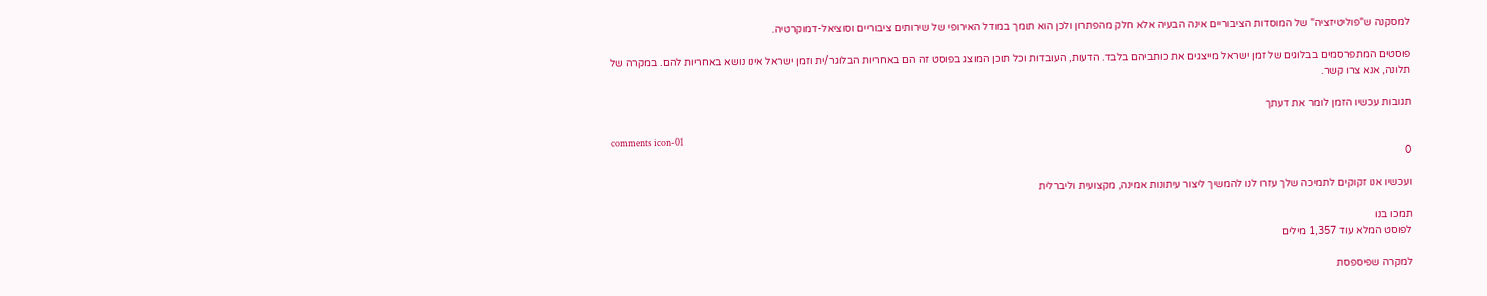למסקנה ש"פוליטיזציה" של המוסדות הציבוריים אינה הבעיה אלא חלק מהפתרון ולכן הוא תומך במודל האירופי של שירותים ציבוריים וסוציאל-דמוקרטיה.

פוסטים המתפרסמים בבלוגים של זמן ישראל מייצגים את כותביהם בלבד. הדעות, העובדות וכל תוכן המוצג בפוסט זה הם באחריות הבלוגר/ית וזמן ישראל אינו נושא באחריות להם. במקרה של תלונה, אנא צרו קשר.

תגובות עכשיו הזמן לומר את דעתך

comments icon-01
0

ועכשיו אנו זקוקים לתמיכה שלך עזרו לנו להמשיך ליצור עיתונות אמינה, מקצועית וליברלית

תמכו בנו
לפוסט המלא עוד 1,357 מילים

למקרה שפיספסת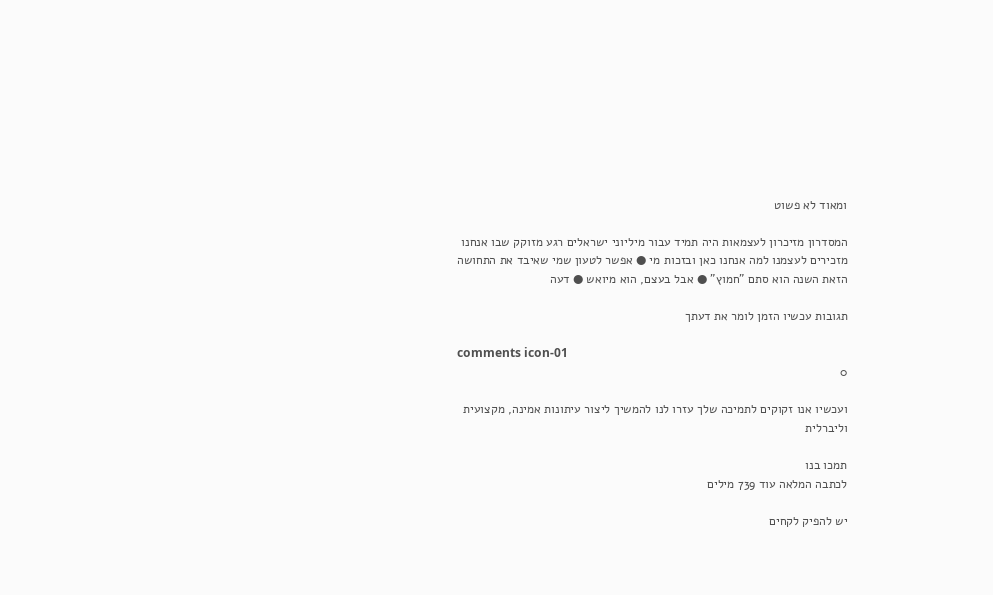ומאוד לא פשוט

המסדרון מזיכרון לעצמאות היה תמיד עבור מיליוני ישראלים רגע מזוקק שבו אנחנו מזכירים לעצמנו למה אנחנו כאן ובזכות מי ● אפשר לטעון שמי שאיבד את התחושה הזאת השנה הוא סתם "חמוץ" ● אבל בעצם, הוא מיואש ● דעה

תגובות עכשיו הזמן לומר את דעתך

comments icon-01
0

ועכשיו אנו זקוקים לתמיכה שלך עזרו לנו להמשיך ליצור עיתונות אמינה, מקצועית וליברלית

תמכו בנו
לכתבה המלאה עוד 739 מילים

יש להפיק לקחים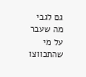גם לגבי מה שעבר על מי שהתכווצו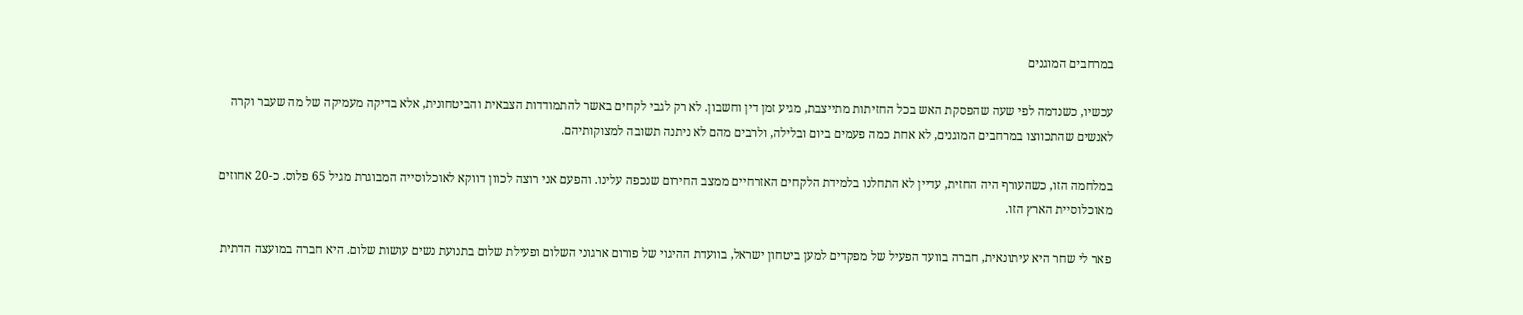במרחבים המוגנים

עכשיו, כשנדמה לפי שעה שהפסקת האש בכל החזיתות מתייצבת, מגיע זמן דין וחשבון. לא רק לגבי לקחים באשר להתמודדות הצבאית והביטחונית, אלא בדיקה מעמיקה של מה שעבר וקרה לאנשים שהתכווצו במרחבים המוגנים, לא אחת כמה פעמים ביום ובלילה, ולרבים מהם לא ניתנה תשובה למצוקותיהם.

במלחמה הזו, כשהעורף היה החזית, עדיין לא התחלנו בלמידת הלקחים האזרחיים ממצב החירום שנכפה עלינו. והפעם אני רוצה לכוון דווקא לאוכלוסייה המבוגרת מגיל 65 פלוס. כ-20 אחוזים מאוכלוסיית הארץ הזו.

פאר לי שחר היא עיתונאית, חברה בוועד הפעיל של מפקדים למען ביטחון ישראל, בוועדת ההיגוי של פורום ארגוני השלום ופעילת שלום בתנועת נשים עושות שלום. היא חברה במועצה הדתית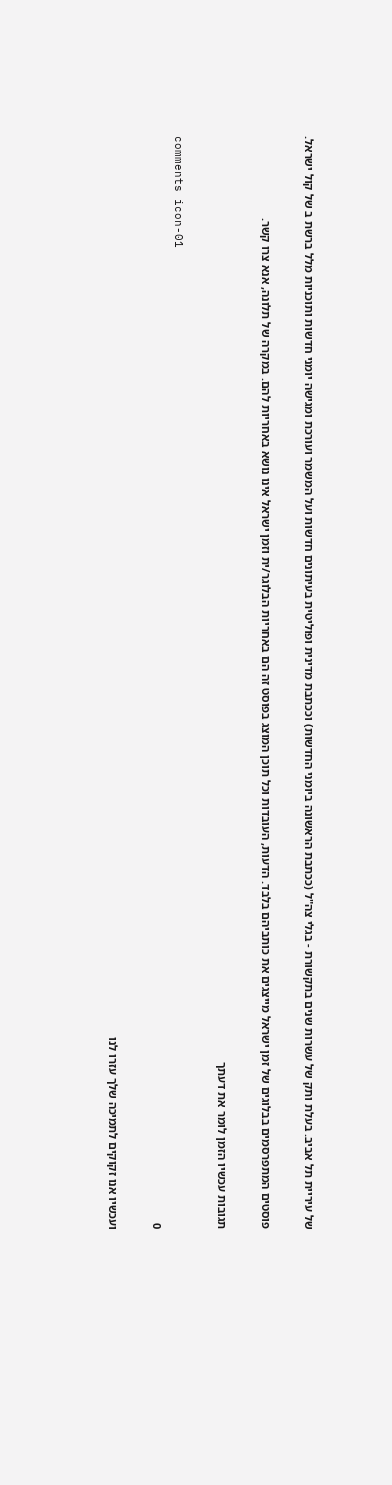של עיריית תל אביב. בעלת ותק של עשרות שנים בתקשורת - בגלי צה"ל (ככתבת הראשונה ביומני החדשות) וככתבת מדינית ופוליטית בעיתונים חדשות ועל המשמר ועורכת ומגישה יומני חדשות ותוכניות מלל ברשת ב של קול ישראל.

פוסטים המתפרסמים בבלוגים של זמן ישראל מייצגים את כותביהם בלבד. הדעות, העובדות וכל תוכן המוצג בפוסט זה הם באחריות הבלוגר/ית וזמן ישראל אינו נושא באחריות להם. במקרה של תלונה, אנא צרו קשר.

תגובות עכשיו הזמן לומר את דעתך

comments icon-01
0

ועכשיו אנו זקוקים לתמיכה שלך עזרו לנו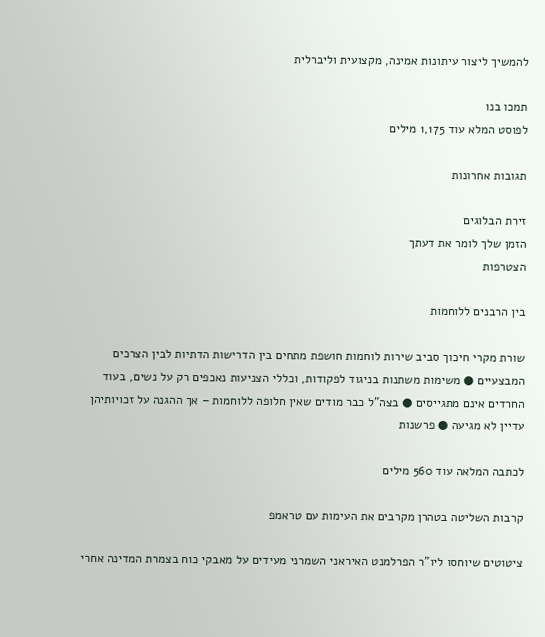להמשיך ליצור עיתונות אמינה, מקצועית וליברלית

תמכו בנו
לפוסט המלא עוד 1,175 מילים

תגובות אחרונות

זירת הבלוגים
הזמן שלך לומר את דעתך
הצטרפות

בין הרבנים ללוחמות

שורת מקרי חיכוך סביב שירות לוחמות חושפת מתחים בין הדרישות הדתיות לבין הצרכים המבצעיים ● משימות משתנות בניגוד לפקודות, וכללי הצניעות נאכפים רק על נשים, בעוד החרדים אינם מתגייסים ● בצה"ל כבר מודים שאין חלופה ללוחמות – אך ההגנה על זכויותיהן עדיין לא מגיעה ● פרשנות

לכתבה המלאה עוד 560 מילים

קרבות השליטה בטהרן מקרבים את העימות עם טראמפ

ציטוטים שיוחסו ליו"ר הפרלמנט האיראני השמרני מעידים על מאבקי כוח בצמרת המדינה אחרי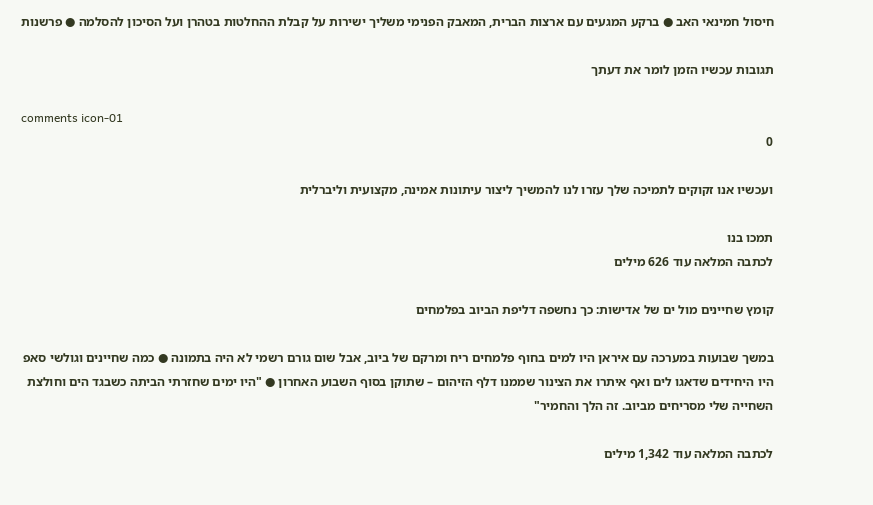חיסול חמינאי האב ● ברקע המגעים עם ארצות הברית, המאבק הפנימי משליך ישירות על קבלת ההחלטות בטהרן ועל הסיכון להסלמה ● פרשנות

תגובות עכשיו הזמן לומר את דעתך

comments icon-01
0

ועכשיו אנו זקוקים לתמיכה שלך עזרו לנו להמשיך ליצור עיתונות אמינה, מקצועית וליברלית

תמכו בנו
לכתבה המלאה עוד 626 מילים

קומץ שחיינים מול ים של אדישות: כך נחשפה דליפת הביוב בפלמחים

במשך שבועות במערכה עם איראן היו למים בחוף פלמחים ריח ומרקם של ביוב, אבל שום גורם רשמי לא היה בתמונה ● כמה שחיינים וגולשי סאפ היו היחידים שדאגו לים ואף איתרו את הצינור שממנו דלף הזיהום – שתוקן בסוף השבוע האחרון ● "היו ימים שחזרתי הביתה כשבגד הים וחולצת השחייה שלי מסריחים מביוב. זה הלך והחמיר"

לכתבה המלאה עוד 1,342 מילים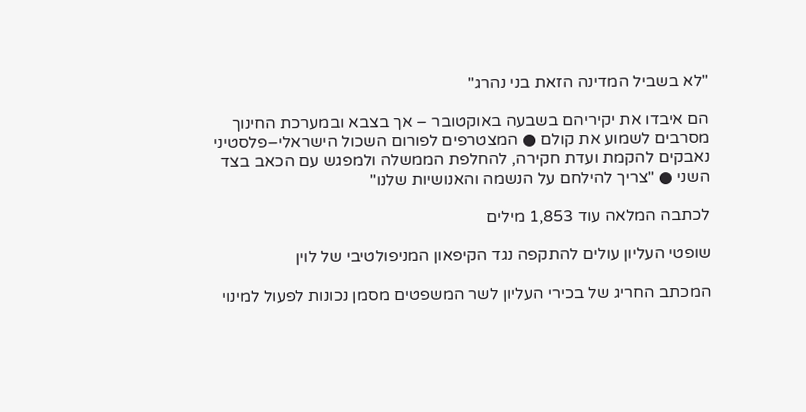"לא בשביל המדינה הזאת בני נהרג"

הם איבדו את יקיריהם בשבעה באוקטובר – אך בצבא ובמערכת החינוך מסרבים לשמוע את קולם ● המצטרפים לפורום השכול הישראלי–פלסטיני נאבקים להקמת ועדת חקירה, להחלפת הממשלה ולמפגש עם הכאב בצד השני ● "צריך להילחם על הנשמה והאנושיות שלנו"

לכתבה המלאה עוד 1,853 מילים

שופטי העליון עולים להתקפה נגד הקיפאון המניפולטיבי של לוין

המכתב החריג של בכירי העליון לשר המשפטים מסמן נכונות לפעול למינוי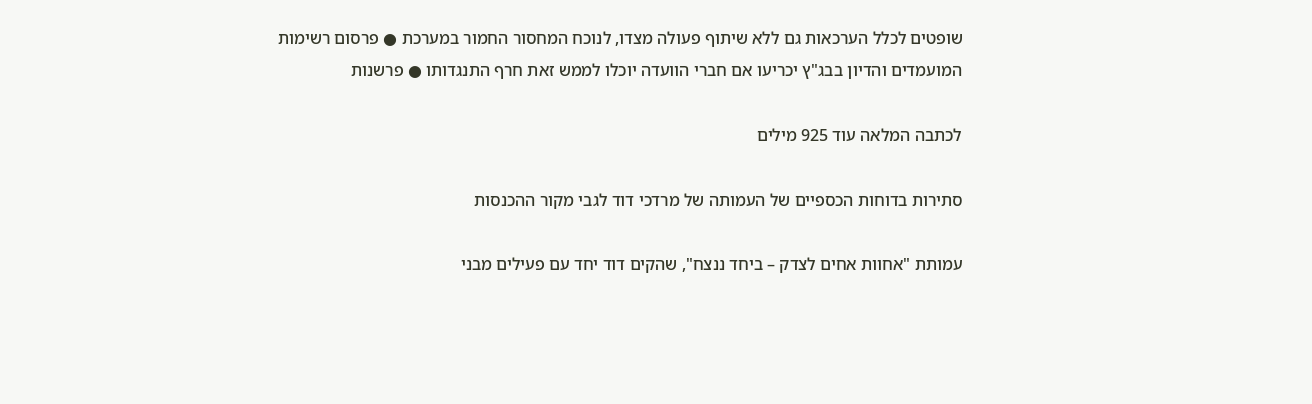שופטים לכלל הערכאות גם ללא שיתוף פעולה מצדו, לנוכח המחסור החמור במערכת ● פרסום רשימות המועמדים והדיון בבג"ץ יכריעו אם חברי הוועדה יוכלו לממש זאת חרף התנגדותו ● פרשנות

לכתבה המלאה עוד 925 מילים

סתירות בדוחות הכספיים של העמותה של מרדכי דוד לגבי מקור ההכנסות

עמותת "אחוות אחים לצדק – ביחד ננצח", שהקים דוד יחד עם פעילים מבני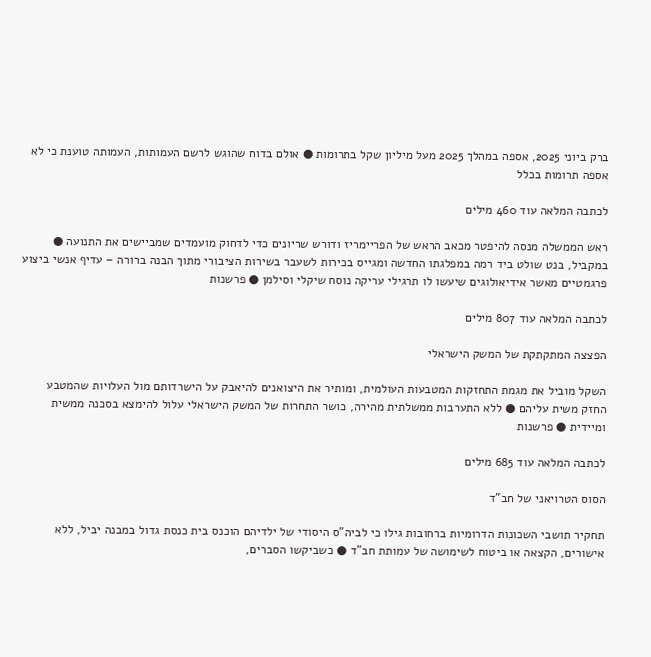ברק ביוני 2025, אספה במהלך 2025 מעל מיליון שקל בתרומות ● אולם בדוח שהוגש לרשם העמותות, העמותה טוענת כי לא אספה תרומות בכלל

לכתבה המלאה עוד 460 מילים

ראש הממשלה מנסה להיפטר מכאב הראש של הפריימריז ודורש שריונים כדי לדחוק מועמדים שמביישים את התנועה ● במקביל, בנט שולט ביד רמה במפלגתו החדשה ומגייס בכירות לשעבר בשירות הציבורי מתוך הבנה ברורה – עדיף אנשי ביצוע פרגמטיים מאשר אידיאולוגים שיעשו לו תרגילי עריקה נוסח שיקלי וסילמן ● פרשנות

לכתבה המלאה עוד 807 מילים

הפצצה המתקתקת של המשק הישראלי

השקל מוביל את מגמת התחזקות המטבעות העולמית, ומותיר את היצואנים להיאבק על הישרדותם מול העלויות שהמטבע החזק משית עליהם ● ללא התערבות ממשלתית מהירה, כושר התחרות של המשק הישראלי עלול להימצא בסכנה ממשית ומיידית ● פרשנות

לכתבה המלאה עוד 685 מילים

הסוס הטרויאני של חב"ד

תחקיר תושבי השכונות הדרומיות ברחובות גילו כי לביה"ס היסודי של ילדיהם הוכנס בית כנסת גדול במבנה יביל, ללא אישורים, הקצאה או ביטוח לשימושה של עמותת חב"ד ● כשביקשו הסברים,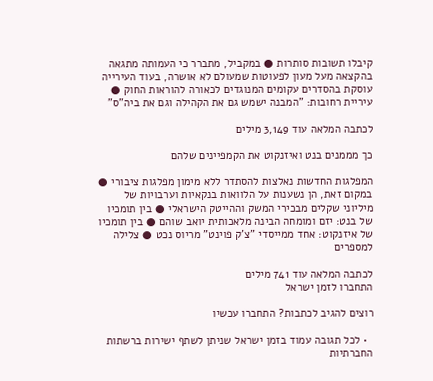קיבלו תשובות סותרות ● במקביל, מתברר כי העמותה מתגאה בהקצאה מעל מעון לפעוטות שמעולם לא אושרה, בעוד העירייה עוסקת בהסדרים עקומים המנוגדים לכאורה להוראות החוק ● עיריית רחובות: "המבנה ישמש גם את הקהילה וגם את ביה"ס"

לכתבה המלאה עוד 3,149 מילים

כך מממנים בנט ואיזנקוט את הקמפיינים שלהם

המפלגות החדשות נאלצות להסתדר ללא מימון מפלגות ציבורי ● במקום זאת, הן נשענות על הלוואות בנקאיות וערבויות של מיליוני שקלים מבכירי המשק וההייטק הישראלי ● בין תומכיו של בנט: יזם ומומחה הבינה מלאכותית יואב שוהם ● בין תומכיו של איזנקוט: אחד ממייסדי "צ'ק פוינט" מריוס נכט ● צלילה למספרים

לכתבה המלאה עוד 741 מילים
התחברו לזמן ישראל

רוצים להגיב לכתבות? התחברו עכשיו

  • לכל תגובה עמוד בזמן ישראל שניתן לשתף ישירות ברשתות החברתיות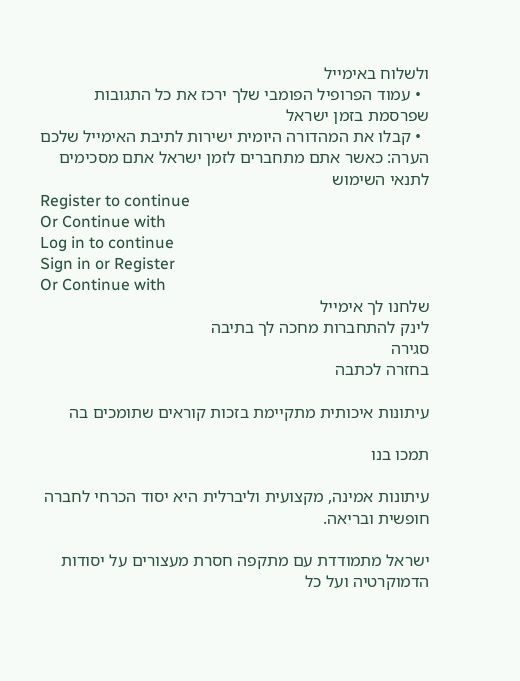ולשלוח באימייל
  • עמוד הפרופיל הפומבי שלך ירכז את כל התגובות שפרסמת בזמן ישראל
  • קבלו את המהדורה היומית ישירות לתיבת האימייל שלכם
הערה: כאשר אתם מתחברים לזמן ישראל אתם מסכימים לתנאי השימוש
Register to continue
Or Continue with
Log in to continue
Sign in or Register
Or Continue with
שלחנו לך אימייל
לינק להתחברות מחכה לך בתיבה
סגירה
בחזרה לכתבה

עיתונות איכותית מתקיימת בזכות קוראים שתומכים בה

תמכו בנו

עיתונות אמינה, מקצועית וליברלית היא יסוד הכרחי לחברה חופשית ובריאה.

ישראל מתמודדת עם מתקפה חסרת מעצורים על יסודות הדמוקרטיה ועל כל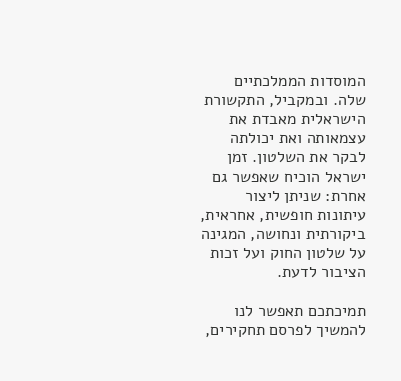המוסדות הממלכתיים שלה. ובמקביל, התקשורת הישראלית מאבדת את עצמאותה ואת יכולתה לבקר את השלטון. זמן ישראל הוכיח שאפשר גם אחרת: שניתן ליצור עיתונות חופשית, אחראית, ביקורתית ונחושה, המגינה על שלטון החוק ועל זכות הציבור לדעת.

תמיכתכם תאפשר לנו להמשיך לפרסם תחקירים,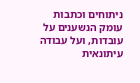ניתוחים וכתבות עומק הנשענים על עובדות, ועל עבודה עיתונאית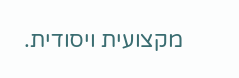מקצועית ויסודית.